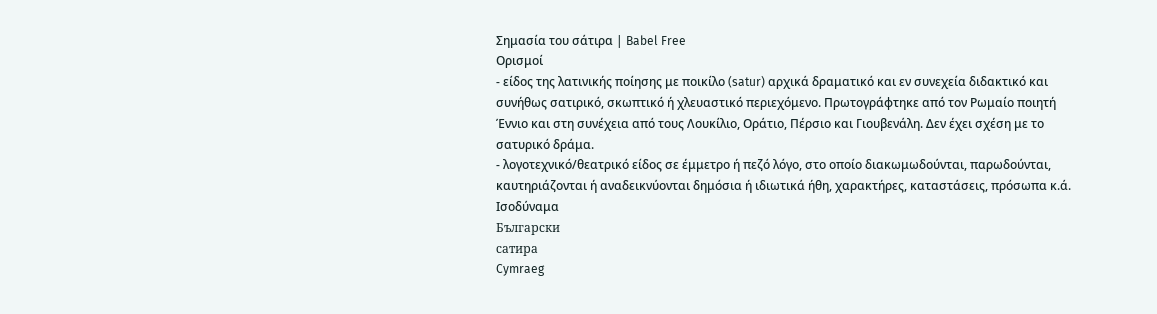Σημασία του σάτιρα | Babel Free
Ορισμοί
- είδος της λατινικής ποίησης με ποικίλο (satur) αρχικά δραματικό και εν συνεχεία διδακτικό και συνήθως σατιρικό, σκωπτικό ή χλευαστικό περιεχόμενο. Πρωτογράφτηκε από τον Ρωμαίο ποιητή Έννιο και στη συνέχεια από τους Λουκίλιο, Οράτιο, Πέρσιο και Γιουβενάλη. Δεν έχει σχέση με το σατυρικό δράμα.
- λογοτεχνικό/θεατρικό είδος σε έμμετρο ή πεζό λόγο, στο οποίο διακωμωδούνται, παρωδούνται, καυτηριάζονται ή αναδεικνύονται δημόσια ή ιδιωτικά ήθη, χαρακτήρες, καταστάσεις, πρόσωπα κ.ά.
Ισοδύναμα
Български
сатира
Cymraeg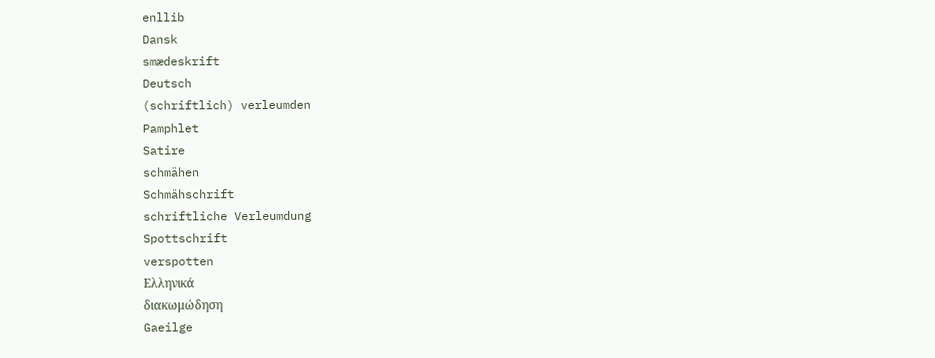enllib
Dansk
smædeskrift
Deutsch
(schriftlich) verleumden
Pamphlet
Satire
schmähen
Schmähschrift
schriftliche Verleumdung
Spottschrift
verspotten
Ελληνικά
διακωμώδηση
Gaeilge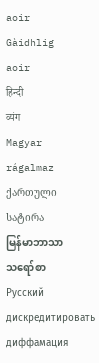aoir
Gàidhlig
aoir
हिन्दी
व्यंग
Magyar
rágalmaz
ქართული
სატირა
မြန်မာဘာသာ
သရော်စာ
Русский
дискредитировать
диффамация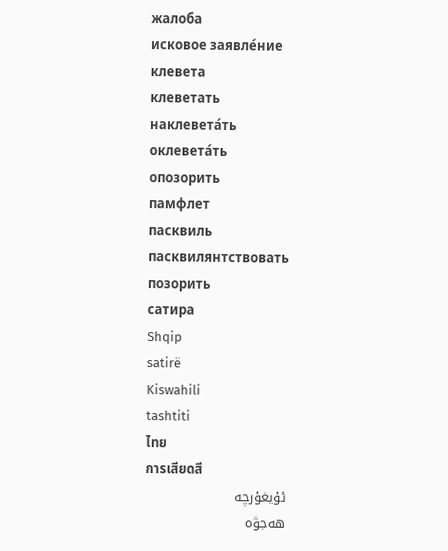жалоба
исковое заявле́ние
клевета
клеветать
наклевета́ть
оклевета́ть
опозорить
памфлет
пасквиль
пасквилянтствовать
позорить
сатира
Shqip
satirë
Kiswahili
tashtiti
ไทย
การเสียดสี
ئۇيغۇرچە
ھەجۋە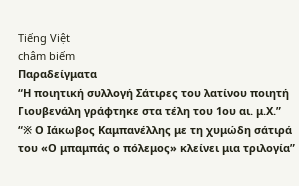Tiếng Việt
châm biếm
Παραδείγματα
“Η ποιητική συλλογή Σάτιρες του λατίνου ποιητή Γιουβενάλη γράφτηκε στα τέλη του 1ου αι. μ.Χ.”
“※ Ο Ιάκωβος Καμπανέλλης με τη χυμώδη σάτιρά του «Ο μπαμπάς ο πόλεμoς» κλείνει μια τριλογία”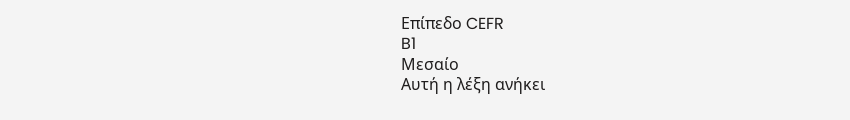Επίπεδο CEFR
B1
Μεσαίο
Αυτή η λέξη ανήκει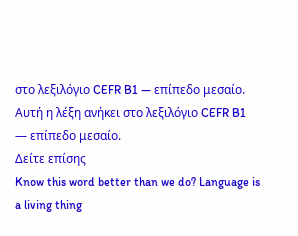στο λεξιλόγιο CEFR B1 — επίπεδο μεσαίο.
Αυτή η λέξη ανήκει στο λεξιλόγιο CEFR B1 — επίπεδο μεσαίο.
Δείτε επίσης
Know this word better than we do? Language is a living thing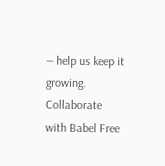— help us keep it growing. Collaborate with Babel Free